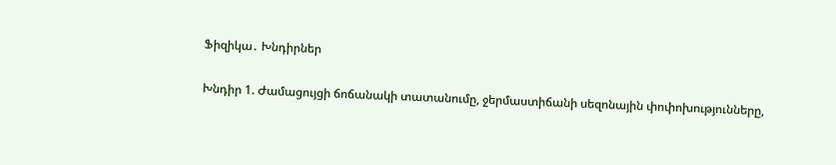Ֆիզիկա․ Խնդիրներ

Խնդիր 1. Ժամացույցի ճոճանակի տատանումը, ջերմաստիճանի սեզոնային փոփոխությունները,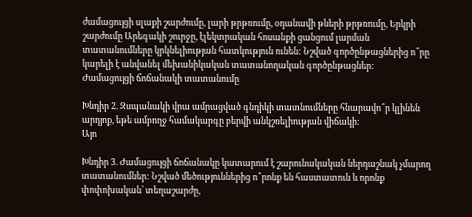ժամացույցի սլաքի շարժումը, լարի թրթռումը, օդանավի թևերի թրթռումը, Երկրի շարժումը Արեգակի շուրջը, էլեկտրական հոսանքի ցանցում լարման տատանումները կրկնելիության հատկություն ունեն: Նշված գործընթացներից ո՞րը կարելի է անվանել մեխանիկական տատանողական գործընթացներ:
Ժամացույցի ճոճանակի տատանումը

Խնդիր 2. Զսպանակի վրա ամրացված գնդիկի տատնումները հնարավո՞ր կլինեն արդյոք, եթե ամբողջ համակարգը բերվի անկշռելիության վիճակի:
Այո

Խնդիր 3. Ժամացույցի ճոճանակը կատարում է շարունակական ներդաշնակ չմարող տատանումներ: Նշված մեծություններից ո՞րոնք են հաստատուն և որոնք փոփոխական՝ տեղաշարժը,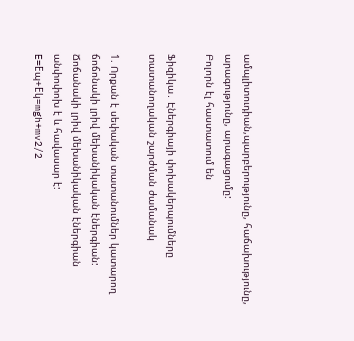ամպլիտուդիան,պարբերությունը, հաճախությունը, արագությունը, արագացումը:
Բոլորն էլ հաստատում են

Ֆիզիկա․ Էներգիայի փոխակերպումները տատանողական շարժման ժամանակ

1. Որքան է սեփական տատանումներ կատարող ճոճոնակի լրիվ մեխանիկական էներգիան:
Ճոճանակի լրիվ մեխանիկական էներգիան անփոփոխ է և հավասար է:
E=Eպ+Eկ=mgh+mv2/2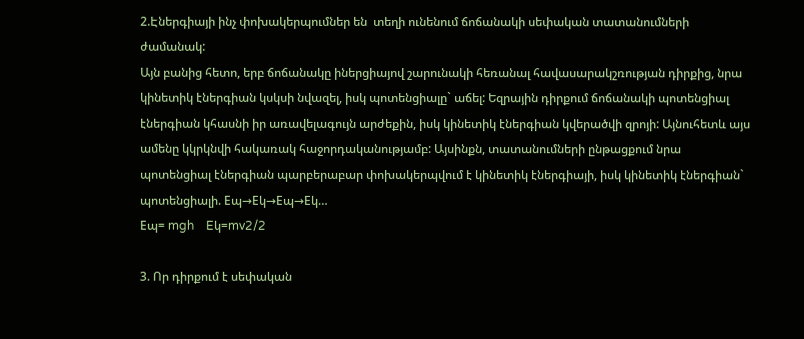2.Էներգիայի ինչ փոխակերպումներ են  տեղի ունենում ճոճանակի սեփական տատանումների ժամանակ:
Այն բանից հետո, երբ ճոճանակը իներցիայով շարունակի հեռանալ հավասարակշռության դիրքից, նրա կինետիկ էներգիան կսկսի նվազել, իսկ պոտենցիալը` աճել: Եզրային դիրքում ճոճանակի պոտենցիալ էներգիան կհասնի իր առավելագույն արժեքին, իսկ կինետիկ էներգիան կվերածվի զրոյի: Այնուհետև այս ամենը կկրկնվի հակառակ հաջորդականությամբ: Այսինքն, տատանումների ընթացքում նրա պոտենցիալ էներգիան պարբերաբար փոխակերպվում է կինետիկ էներգիայի, իսկ կինետիկ էներգիան` պոտենցիալի. Eպ→Eկ→Eպ→Eկ…
Eպ= mgh    Eկ=mv2/2

3. Որ դիրքում է սեփական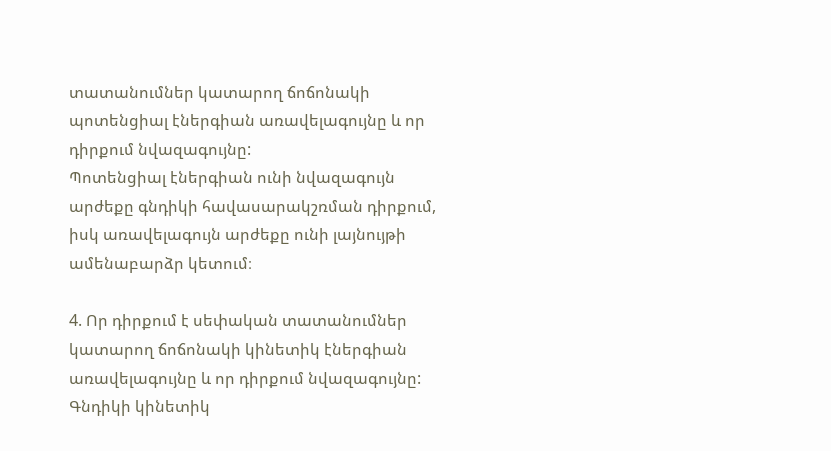տատանումներ կատարող ճոճոնակի պոտենցիալ էներգիան առավելագույնը և որ դիրքում նվազագույնը:
Պոտենցիալ էներգիան ունի նվազագույն արժեքը գնդիկի հավասարակշռման դիրքում, իսկ առավելագույն արժեքը ունի լայնույթի ամենաբարձր կետում։

4. Որ դիրքում է սեփական տատանումներ կատարող ճոճոնակի կինետիկ էներգիան առավելագույնը և որ դիրքում նվազագույնը:
Գնդիկի կինետիկ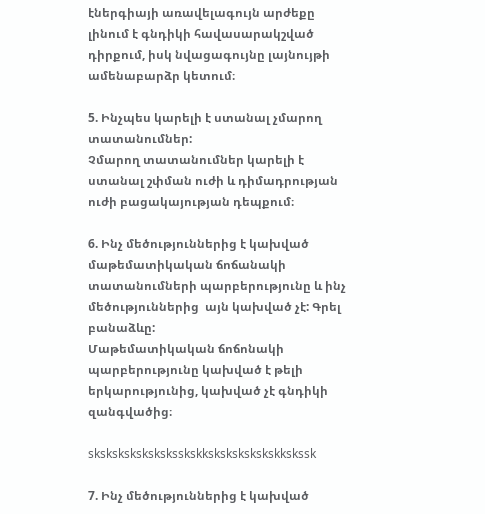էներգիայի առավելագույն արժեքը լինում է գնդիկի հավասարակշված դիրքում, իսկ նվացագույնը լայնույթի ամենաբարձր կետում։

5. Ինչպես կարելի է ստանալ չմարող տատանումներ:
Չմարող տատանումներ կարելի է ստանալ շփման ուժի և դիմադրության ուժի բացակայության դեպքում։

6. Ինչ մեծություններից է կախված մաթեմատիկական ճոճանակի տատանումների պարբերությունը և ինչ մեծություններից  այն կախված չէ: Գրել բանաձևը:
Մաթեմատիկական ճոճոնակի պարբերությունը կախված է թելի երկարությունից, կախված չէ գնդիկի զանգվածից։

sksksksksksksksskskkskskskskskskkskssk

7. Ինչ մեծություններից է կախված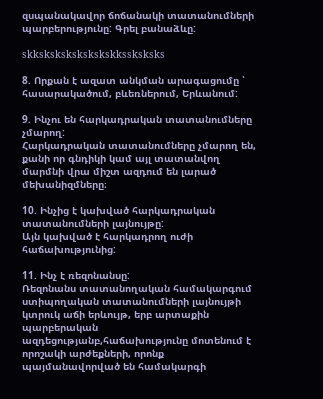զսպանակավոր ճոճանակի տատանումների պարբերությունը: Գրել բանաձևը:

skkskskskskskskskkssksksks

8. Որքան է ազատ անկման արագացումը ՝ հասարակածում, բևեռներում, Երևանում:

9. Ինչու են հարկադրական տատանումները չմարող:
Հարկադրական տատանումները չմարող են, քանի որ գնդիկի կամ այլ տատանվող մարմնի վրա միշտ ազդում են լարած մեխանիզմները։

10. Ինչից է կախված հարկադրական տատանումների լայնույթը:
Այն կախված է հարկադրող ուժի հաճախությունից:

11. Ինչ է ռեզոնանսը:
Ռեզոնանս տատանողական համակարգում ստիպողական տատանումների լայնույթի կտրուկ աճի երևույթ, երբ արտաքին պարբերական ազդեցությանբ,հաճախությունը մոտենում է որոշակի արժեքների, որոնք պայմանավորված են համակարգի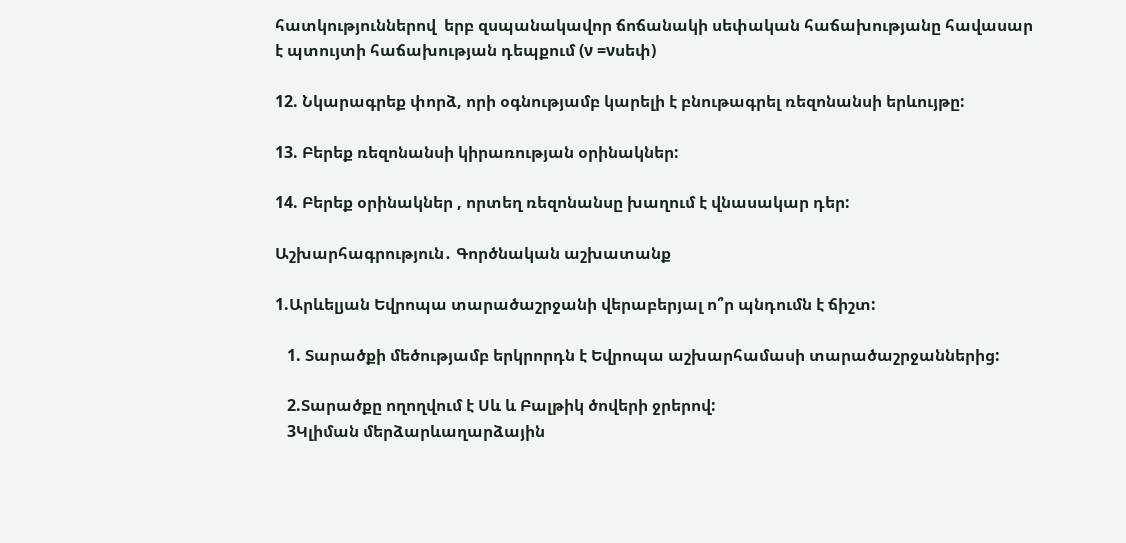հատկություններով  երբ զսպանակավոր ճոճանակի սեփական հաճախությանը հավասար է պտույտի հաճախության դեպքում (ν =νսեփ)

12. Նկարագրեք փորձ, որի օգնությամբ կարելի է բնութագրել ռեզոնանսի երևույթը:

13. Բերեք ռեզոնանսի կիրառության օրինակներ:

14. Բերեք օրինակներ , որտեղ ռեզոնանսը խաղում է վնասակար դեր:

Աշխարհագրություն․ Գործնական աշխատանք

1.Արևելյան Եվրոպա տարածաշրջանի վերաբերյալ ո՞ր պնդումն է ճիշտ:

   1. Տարածքի մեծությամբ երկրորդն է Եվրոպա աշխարհամասի տարածաշրջաններից:

   2.Տարածքը ողողվում է Սև և Բալթիկ ծովերի ջրերով:
   3Կլիման մերձարևաղարձային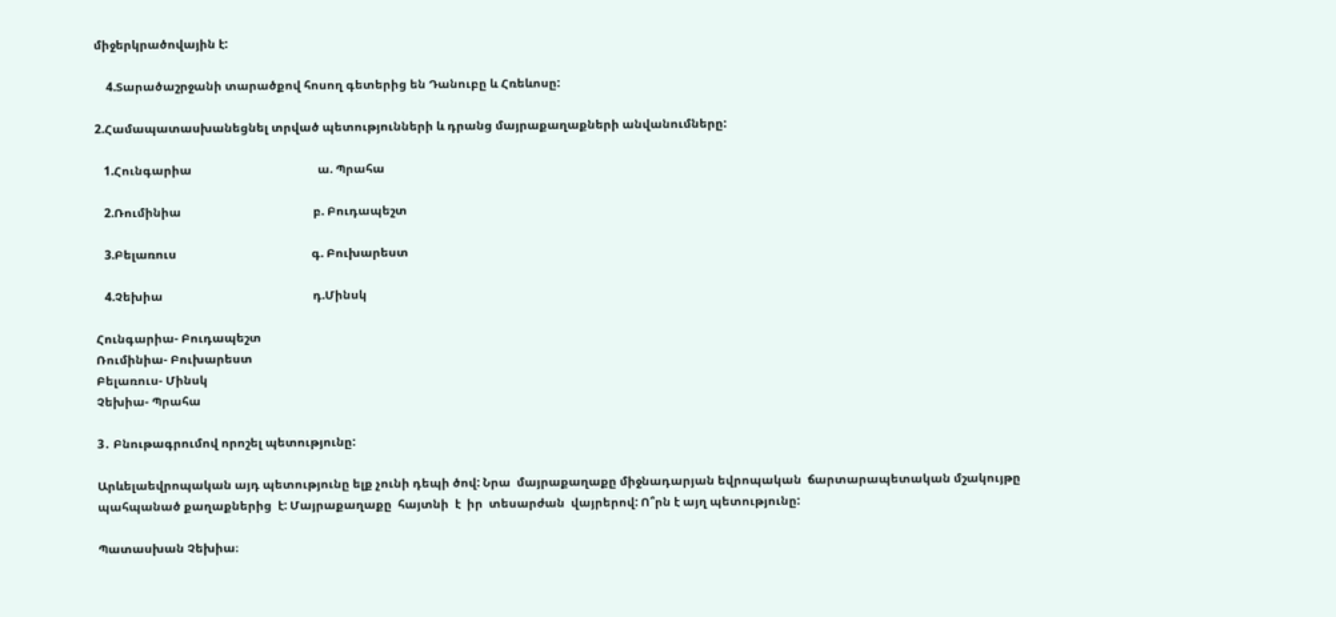միջերկրածովային է:

    4.Տարածաշրջանի տարածքով հոսող գետերից են Դանուբը և Հռեևոսը:

2.Համապատասխանեցնել տրված պետությունների և դրանց մայրաքաղաքների անվանումները:

   1.Հունգարիա                                          ա. Պրահա

   2.Ռումինիա                                            բ. Բուդապեշտ

   3.Բելառուս                                             գ. Բուխարեստ

   4.Չեխիա                                                  դ.Մինսկ

Հունգարիա- Բուդապեշտ
Ռումինիա- Բուխարեստ
Բելառուս- Մինսկ
Չեխիա- Պրահա

3․ Բնութագրումով որոշել պետությունը:

Արևելաեվրոպական այդ պետությունը ելք չունի դեպի ծով: Նրա  մայրաքաղաքը միջնադարյան եվրոպական  ճարտարապետական մշակույթը  պահպանած քաղաքներից  է: Մայրաքաղաքը  հայտնի  է  իր  տեսարժան  վայրերով: Ո՞րն է այղ պետությունը:

Պատասխան Չեխիա։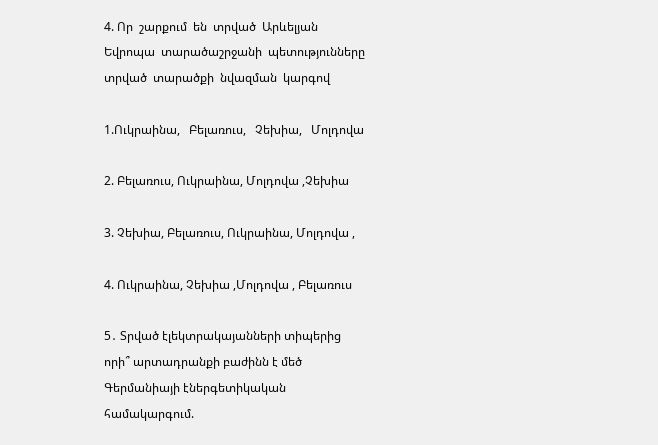4. Որ  շարքում  են  տրված  Արևելյան  Եվրոպա  տարածաշրջանի  պետությունները  տրված  տարածքի  նվազման  կարգով

1.Ուկրաինա,   Բելառուս,   Չեխիա,   Մոլդովա

2. Բելառուս, Ուկրաինա, Մոլդովա ,Չեխիա

3. Չեխիա, Բելառուս, Ուկրաինա, Մոլդովա ,

4. Ուկրաինա, Չեխիա ,Մոլդովա , Բելառուս

5․ Տրված էլեկտրակայանների տիպերից որի՞ արտադրանքի բաժինն է մեծ Գերմանիայի էներգետիկական համակարգում.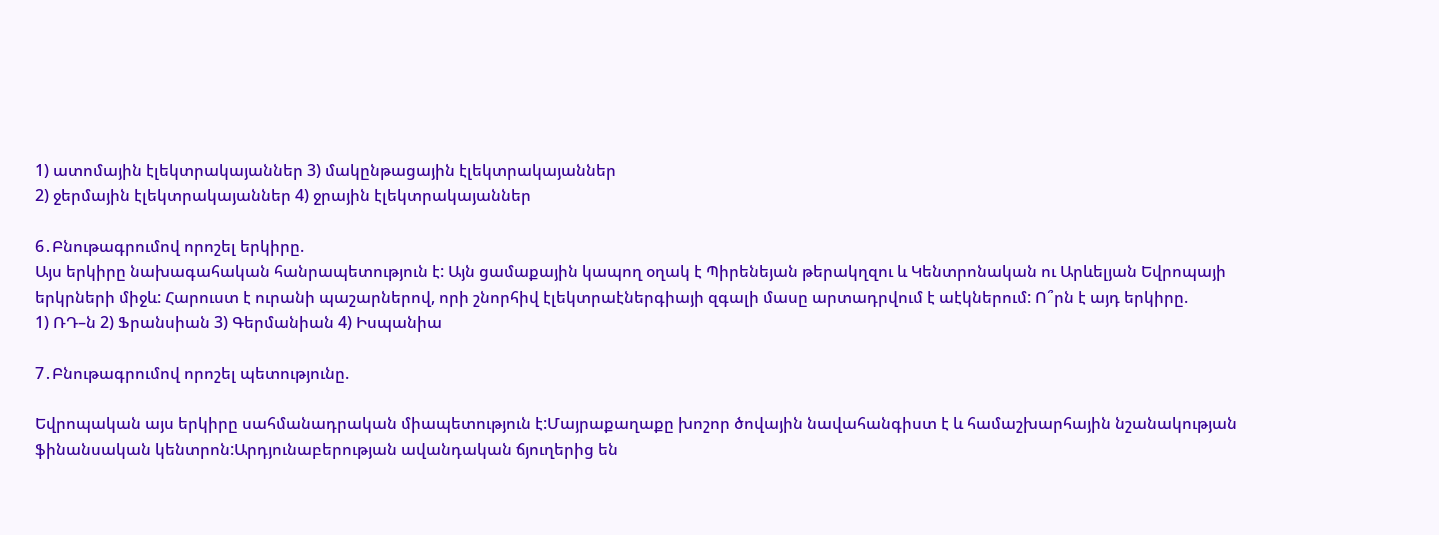1) ատոմային էլեկտրակայաններ 3) մակընթացային էլեկտրակայաններ
2) ջերմային էլեկտրակայաններ 4) ջրային էլեկտրակայաններ

6․Բնութագրումով որոշել երկիրը.
Այս երկիրը նախագահական հանրապետություն է: Այն ցամաքային կապող օղակ է Պիրենեյան թերակղզու և Կենտրոնական ու Արևելյան Եվրոպայի երկրների միջև: Հարուստ է ուրանի պաշարներով, որի շնորհիվ էլեկտրաէներգիայի զգալի մասը արտադրվում է աէկներում: Ո՞րն է այդ երկիրը.
1) ՌԴ–ն 2) Ֆրանսիան 3) Գերմանիան 4) Իսպանիա

7․Բնութագրումով որոշել պետությունը.

Եվրոպական այս երկիրը սահմանադրական միապետություն է:Մայրաքաղաքը խոշոր ծովային նավահանգիստ է և համաշխարհային նշանակության ֆինանսական կենտրոն:Արդյունաբերության ավանդական ճյուղերից են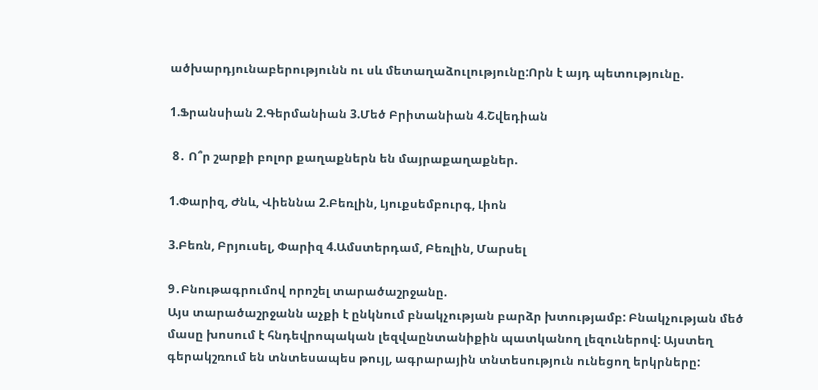ածխարդյունաբերությունն ու սև մետաղաձուլությունը:Որն է այդ պետությունը.

1.Ֆրանսիան 2.Գերմանիան 3.Մեծ Բրիտանիան 4.Շվեդիան

 8․ Ո՞ր շարքի բոլոր քաղաքներն են մայրաքաղաքներ.

1.Փարիզ, Ժնև, Վիեննա 2.Բեռլին, Լյուքսեմբուրգ, Լիոն

3.Բեռն, Բրյուսել, Փարիզ 4.Ամստերդամ, Բեռլին, Մարսել

9․Բնութագրումով որոշել տարածաշրջանը.
Այս տարածաշրջանն աչքի է ընկնում բնակչության բարձր խտությամբ: Բնակչության մեծ մասը խոսում է հնդեվրոպական լեզվաընտանիքին պատկանող լեզուներով: Այստեղ գերակշռում են տնտեսապես թույլ, ագրարային տնտեսություն ունեցող երկրները: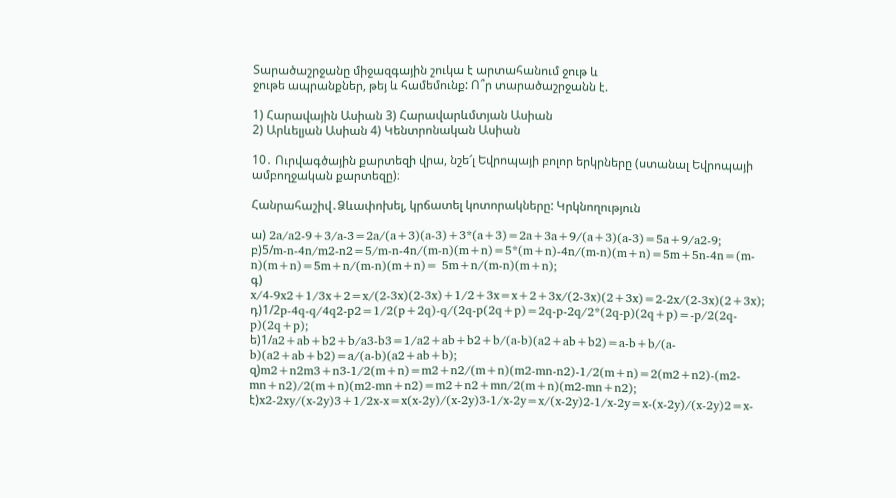Տարածաշրջանը միջազգային շուկա է արտահանում ջութ և
ջութե ապրանքներ, թեյ և համեմունք: Ո՞ր տարածաշրջանն է.

1) Հարավային Ասիան 3) Հարավարևմտյան Ասիան
2) Արևելյան Ասիան 4) Կենտրոնական Ասիան

10․ Ուրվագծային քարտեզի վրա, նշե՜լ Եվրոպայի բոլոր երկրները (ստանալ Եվրոպայի ամբողջական քարտեզը)։

Հանրահաշիվ․Ձևափոխել, կրճատել կոտորակները: Կրկնողություն

ա) 2a/a2-9+3/a-3=2a/(a+3)(a-3)+3*(a+3)=2a+3a+9/(a+3)(a-3)=5a+9/a2-9;
բ)5/m-n-4n/m2-n2=5/m-n-4n/(m-n)(m+n)=5*(m+n)-4n/(m-n)(m+n)=5m+5n-4n=(m-n)(m+n)=5m+n/(m-n)(m+n)= 5m+n/(m-n)(m+n);
գ) x/4-9x2+1/3x+2=x/(2-3x)(2-3x)+1/2+3x=x+2+3x/(2-3x)(2+3x)=2-2x/(2-3x)(2+3x);
դ)1/2p-4q-q/4q2-p2=1/2(p+2q)-q/(2q-p(2q+p)=2q-p-2q/2*(2q-p)(2q+p)=-p/2(2q-p)(2q+p);
ե)1/a2+ab+b2+b/a3-b3=1/a2+ab+b2+b/(a-b)(a2+ab+b2)=a-b+b/(a-b)(a2+ab+b2)=a/(a-b)(a2+ab+b);
զ)m2+n2m3+n3-1/2(m+n)=m2+n2/(m+n)(m2-mn-n2)-1/2(m+n)=2(m2+n2)-(m2-mn+n2)/2(m+n)(m2-mn+n2)=m2+n2+mn/2(m+n)(m2-mn+n2);
է)x2-2xy/(x-2y)3+1/2x-x=x(x-2y)/(x-2y)3-1/x-2y=x/(x-2y)2-1/x-2y=x-(x-2y)/(x-2y)2=x-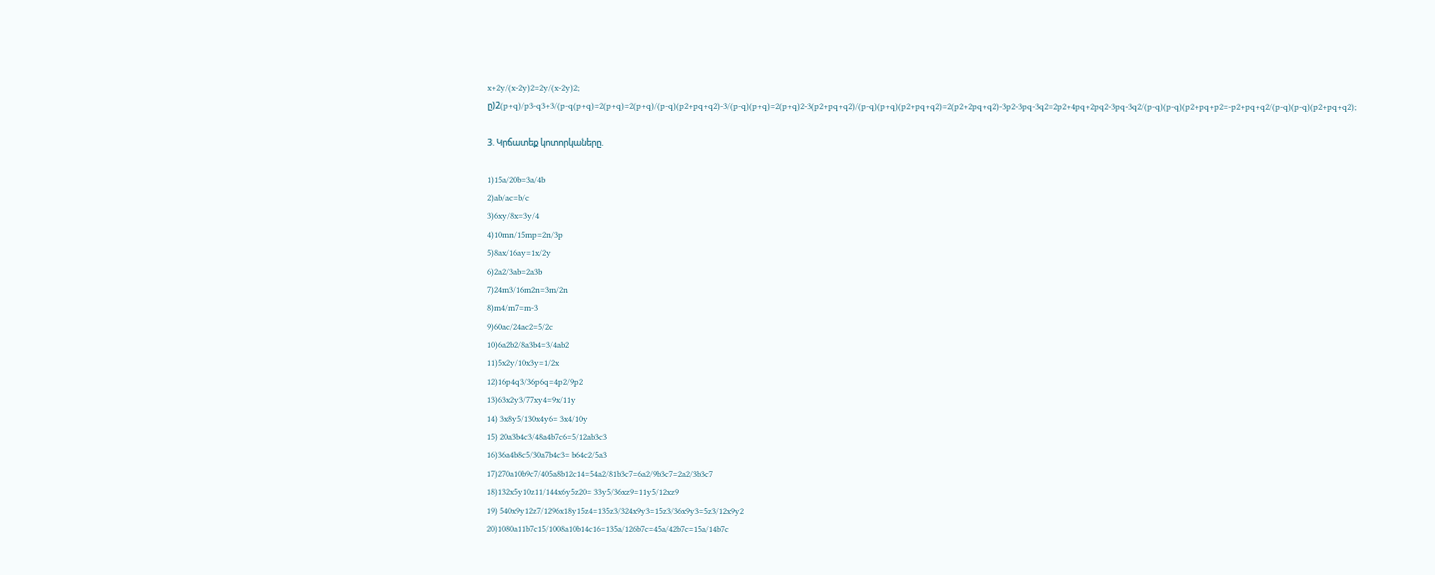x+2y/(x-2y)2=2y/(x-2y)2;
ը)2(p+q)/p3-q3+3/(p-q(p+q)=2(p+q)=2(p+q)/(p-q)(p2+pq+q2)-3/(p-q)(p+q)=2(p+q)2-3(p2+pq+q2)/(p-q)(p+q)(p2+pq+q2)=2(p2+2pq+q2)-3p2-3pq-3q2=2p2+4pq+2pq2-3pq-3q2/(p-q)(p-q)(p2+pq+p2=-p2+pq+q2/(p-q)(p-q)(p2+pq+q2);

3. Կրճատեք կոտորկաները.

1)15a/20b=3a/4b
2)ab/ac=b/c
3)6xy/8x=3y/4
4)10mn/15mp=2n/3p
5)8ax/16ay=1x/2y
6)2a2/3ab=2a3b
7)24m3/16m2n=3m/2n
8)m4/m7=m-3
9)60ac/24ac2=5/2c
10)6a2b2/8a3b4=3/4ab2
11)5x2y/10x3y=1/2x
12)16p4q3/36p6q=4p2/9p2
13)63x2y3/77xy4=9x/11y
14) 3x8y5/130x4y6= 3x4/10y
15) 20a3b4c3/48a4b7c6=5/12ab3c3
16)36a4b8c5/30a7b4c3= b64c2/5a3
17)270a10b9c7/405a8b12c14=54a2/81b3c7=6a2/9b3c7=2a2/3b3c7
18)132x5y10z11/144x6y5z20= 33y5/36xz9=11y5/12xz9
19) 540x9y12z7/1296x18y15z4=135z3/324x9y3=15z3/36x9y3=5z3/12x9y2
20)1080a11b7c15/1008a10b14c16=135a/126b7c=45a/42b7c=15a/14b7c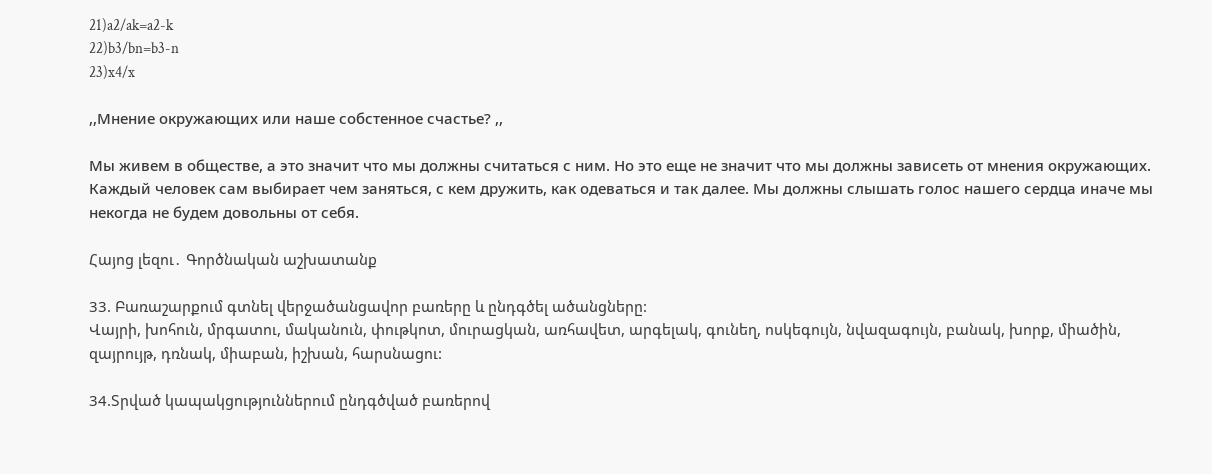21)a2/ak=a2-k
22)b3/bn=b3-n
23)x4/x

,,Мнение окружающих или наше собстенное счастье? ,,

Мы живем в обществе, а это значит что мы должны считаться с ним. Но это еще не значит что мы должны зависеть от мнения окружающих. Каждый человек сам выбирает чем заняться, с кем дружить, как одеваться и так далее. Мы должны слышать голос нашего сердца иначе мы некогда не будем довольны от себя.

Հայոց լեզու․ Գործնական աշխատանք

33. Բառաշարքում գտնել վերջածանցավոր բառերը և ընդգծել ածանցները:
Վայրի, խոհուն, մրգատու, մականուն, փութկոտ, մուրացկան, առհավետ, արգելակ, գունեղ, ոսկեգույն, նվազագույն, բանակ, խորք, միածին, զայրույթ, դռնակ, միաբան, իշխան, հարսնացու:

34.Տրված կապակցություններում ընդգծված բառերով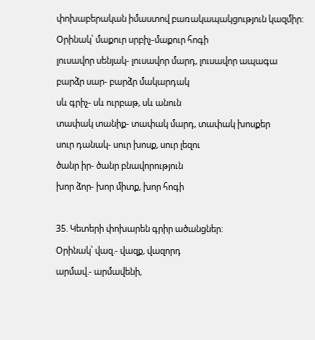փոխաբերական իմաստով բառակապակցություն կազմիր:
Օրինակ՝ մաքուր սրբիչ-մաքուր հոգի
լուսավոր սենյակ- լուսավոր մարդ, լուսավոր ապագա
բարձր սար- բարձր մակարդակ
սև գրիչ- սև ուրբաթ, սև անուն
տափակ տանիք- տափակ մարդ, տափակ խոսքեր
սուր դանակ- սուր խոսք, սուր լեզու
ծանր իր- ծանր բնավորություն
խոր ձոր- խոր միտք, խոր հոգի

35. Կետերի փոխարեն գրիր ածանցներ:
Օրինակ՝ վազ.- վազք, վազորդ
արմավ.- արմավենի,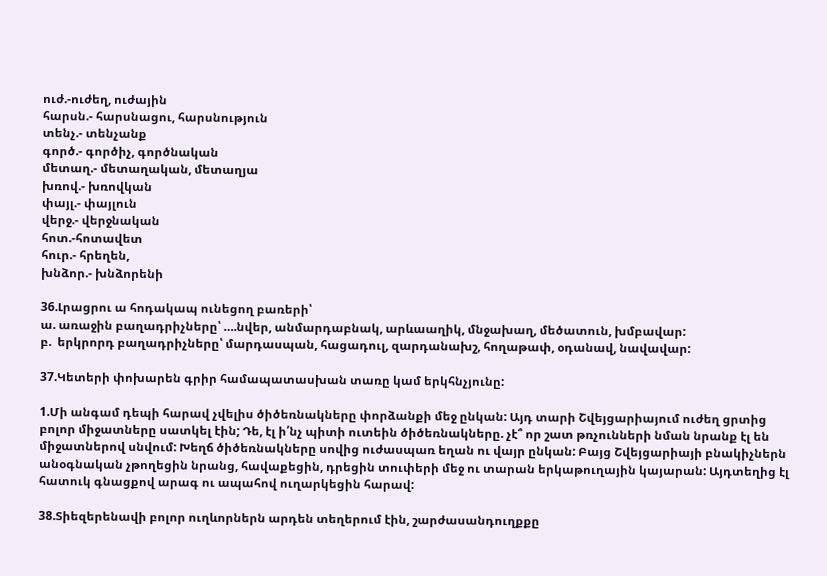ուժ.-ուժեղ, ուժային
հարսն.- հարսնացու, հարսնություն
տենչ.- տենչանք
գործ.- գործիչ, գործնական
մետաղ.- մետաղական, մետաղյա
խռով.- խռովկան
փայլ.- փայլուն
վերջ.- վերջնական
հոտ.-հոտավետ
հուր.- հրեղեն,
խնձոր.- խնձորենի

36.Լրացրու ա հոդակապ ունեցող բառերի՝
ա. առաջին բաղադրիչները՝ ….նվեր, անմարդաբնակ, արևաաղիկ, մնջախաղ, մեծատուն, խմբավար:
բ.  երկրորդ բաղադրիչները՝ մարդասպան, հացադուլ, զարդանախշ, հողաթափ, օդանավ, նավավար:

37.Կետերի փոխարեն գրիր համապատասխան տառը կամ երկհնչյունը:

1.Մի անգամ դեպի հարավ չվելիս ծիծեռնակները փորձանքի մեջ ընկան: Այդ տարի Շվեյցարիայում ուժեղ ցրտից բոլոր միջատները սատկել էին; Դե, էլ ի՛նչ պիտի ուտեին ծիծեռնակները. չէ՞ որ շատ թռչունների նման նրանք էլ են միջատներով սնվում: Խեղճ ծիծեռնակները սովից ուժասպառ եղան ու վայր ընկան: Բայց Շվեյցարիայի բնակիչներն անօգնական չթողեցին նրանց, հավաքեցին, դրեցին տուփերի մեջ ու տարան երկաթուղային կայարան: Այդտեղից էլ հատուկ գնացքով արագ ու ապահով ուղարկեցին հարավ:

38.Տիեզերենավի բոլոր ուղևորներն արդեն տեղերում էին, շարժասանդուղքքը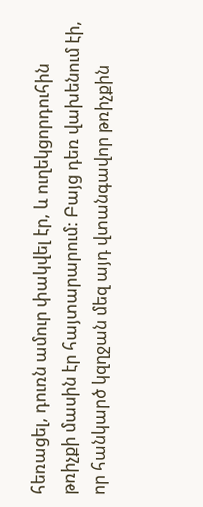հեռացել, դուռն ամուր փակվել էր, և ուղեկցորդուհին թռիչքի մասին էր հայտարարում: Բայց դեռ վախենում էի, որ հանկարծ կզղջան մեզ այդ վտանգավոր թռիչքին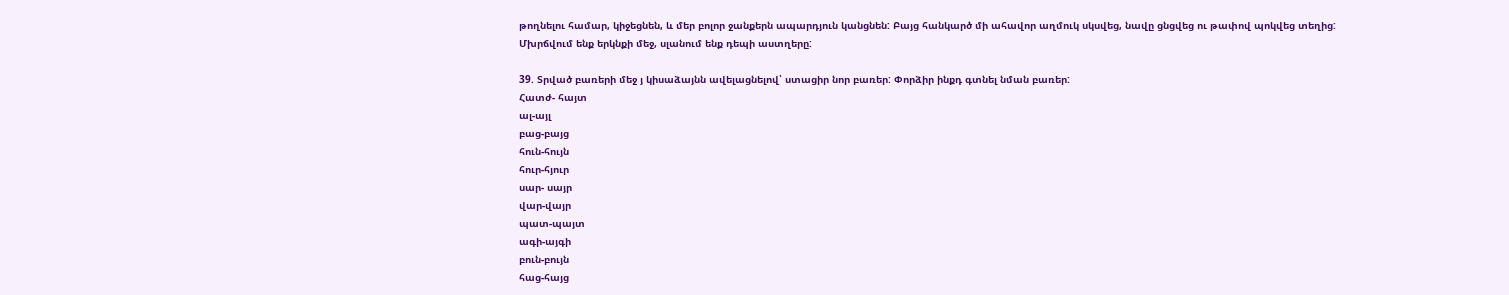թողնելու համար, կիջեցնեն, և մեր բոլոր ջանքերն ապարդյուն կանցնեն: Բայց հանկարծ մի ահավոր աղմուկ սկսվեց, նավը ցնցվեց ու թափով պոկվեց տեղից:
Մխրճվում ենք երկնքի մեջ, սլանում ենք դեպի աստղերը:

39. Տրված բառերի մեջ յ կիսաձայնն ավելացնելով՝ ստացիր նոր բառեր: Փորձիր ինքդ գտնել նման բառեր:
Հատժ- հայտ
ալ-այլ
բաց-բայց
հուն-հույն
հուր-հյուր
սար- սայր
վար-վայր
պատ-պայտ
ագի-այգի
բուն-բույն
հաց-հայց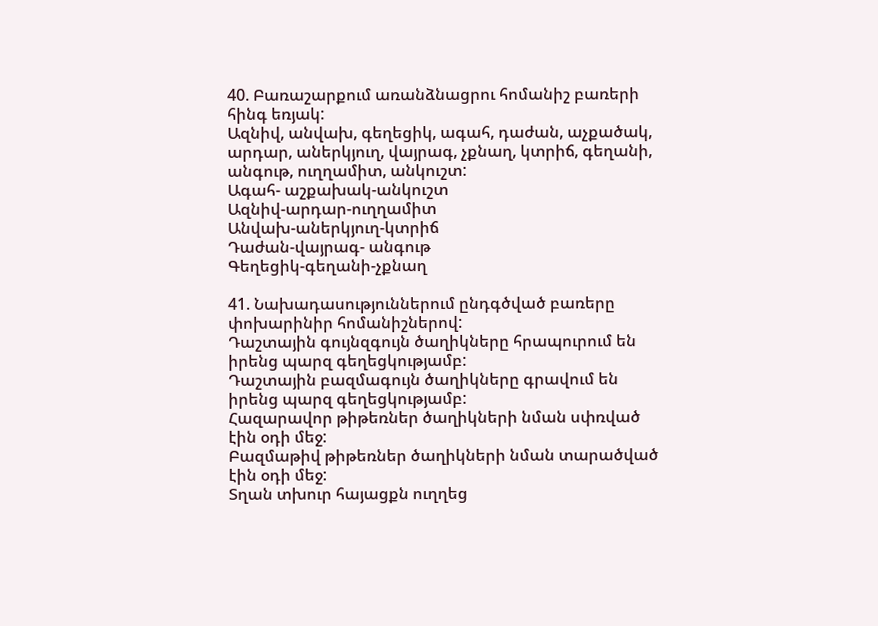40. Բառաշարքում առանձնացրու հոմանիշ բառերի հինգ եռյակ:
Ազնիվ, անվախ, գեղեցիկ, ագահ, դաժան, աչքածակ, արդար, աներկյուղ, վայրագ, չքնաղ, կտրիճ, գեղանի, անգութ, ուղղամիտ, անկուշտ:
Ագահ- աշքախակ-անկուշտ
Ազնիվ-արդար-ուղղամիտ
Անվախ-աներկյուղ-կտրիճ
Դաժան-վայրագ- անգութ
Գեղեցիկ-գեղանի-չքնաղ

41. Նախադասություններում ընդգծված բառերը փոխարինիր հոմանիշներով:
Դաշտային գույնզգույն ծաղիկները հրապուրում են իրենց պարզ գեղեցկությամբ:
Դաշտային բազմագույն ծաղիկները գրավում են իրենց պարզ գեղեցկությամբ:
Հազարավոր թիթեռներ ծաղիկների նման սփռված էին օդի մեջ:
Բազմաթիվ թիթեռներ ծաղիկների նման տարածված էին օդի մեջ:
Տղան տխուր հայացքն ուղղեց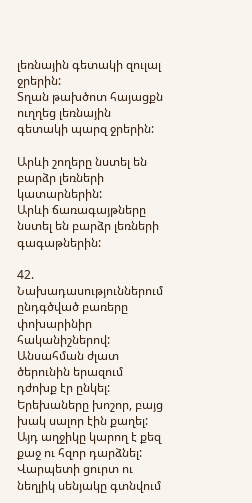լեռնային գետակի զուլալ ջրերին:
Տղան թախծոտ հայացքն ուղղեց լեռնային գետակի պարզ ջրերին:

Արևի շողերը նստել են բարձր լեռների կատարներին:
Արևի ճառագայթները նստել են բարձր լեռների գագաթներին:

42. Նախադասություններում ընդգծված բառերը փոխարինիր հականիշներով:
Անսահման ժլատ ծերունին երազում դժոխք էր ընկել:
Երեխաները խոշոր, բայց խակ սալոր էին քաղել:
Այդ աղջիկը կարող է քեզ քաջ ու հզոր դարձնել:
Վարպետի ցուրտ ու նեղլիկ սենյակը գտնվում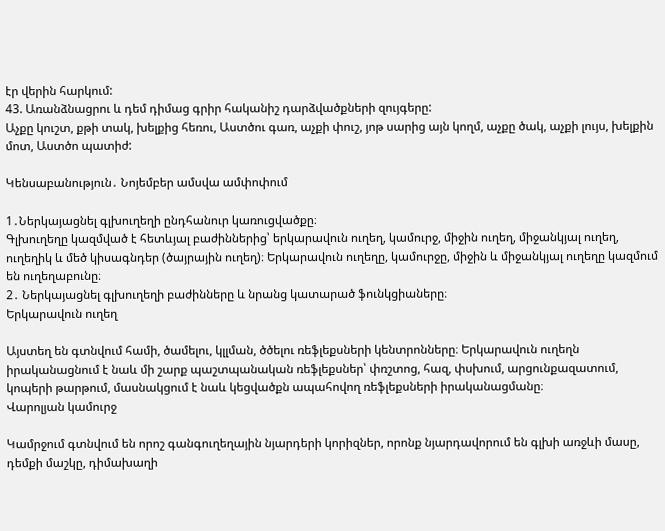էր վերին հարկում:
43. Առանձնացրու և դեմ դիմաց գրիր հականիշ դարձվածքների զույգերը:
Աչքը կուշտ, քթի տակ, խելքից հեռու, Աստծու գառ, աչքի փուշ, յոթ սարից այն կողմ, աչքը ծակ, աչքի լույս, խելքին մոտ, Աստծո պատիժ:

Կենսաբանություն․ Նոյեմբեր ամսվա ամփոփում

1․Ներկայացնել գլխուղեղի ընդհանուր կառուցվածքը։
Գլխուղեղը կազմված է հետևյալ բաժիններից՝ երկարավուն ուղեղ, կամուրջ, միջին ուղեղ, միջանկյալ ուղեղ, ուղեղիկ և մեծ կիսագնդեր (ծայրային ուղեղ)։ Երկարավուն ուղեղը, կամուրջը, միջին և միջանկյալ ուղեղը կազմում են ուղեղաբունը։
2․ Ներկայացնել գլխուղեղի բաժինները և նրանց կատարած ֆունկցիաները։
Երկարավուն ուղեղ

Այստեղ են գտնվում համի, ծամելու, կլլման, ծծելու ռեֆլեքսների կենտրոնները։ Երկարավուն ուղեղն իրականացնում է նաև մի շարք պաշտպանական ռեֆլեքսներ՝ փռշտոց, հազ, փսխում, արցունքազատում, կոպերի թարթում, մասնակցում է նաև կեցվածքն ապահովող ռեֆլեքսների իրականացմանը։
Վարոլյան կամուրջ

Կամրջում գտնվում են որոշ գանգուղեղային նյարդերի կորիզներ, որոնք նյարդավորում են գլխի առջևի մասը, դեմքի մաշկը, դիմախաղի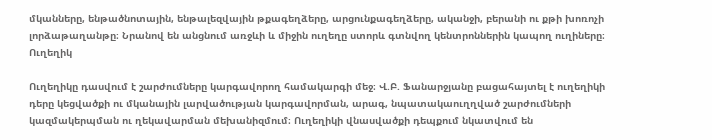մկանները, ենթածնոտային, ենթալեզվային թքագեղձերը, արցունքագեղձերը, ականջի, բերանի ու քթի խոռոչի լորձաթաղանթը։ Նրանով են անցնում առջևի և միջին ուղեղը ստորև գտնվող կենտրոններին կապող ուղիները։
Ուղեղիկ

Ուղեղիկը դասվում է շարժումները կարգավորող համակարգի մեջ։ Վ.Բ. Ֆանարջյանը բացահայտել է ուղեղիկի դերը կեցվածքի ու մկանային լարվածության կարգավորման, արագ, նպատակաուղղված շարժումների կազմակերպման ու ղեկավարման մեխանիզմում։ Ուղեղիկի վնասվածքի դեպքում նկատվում են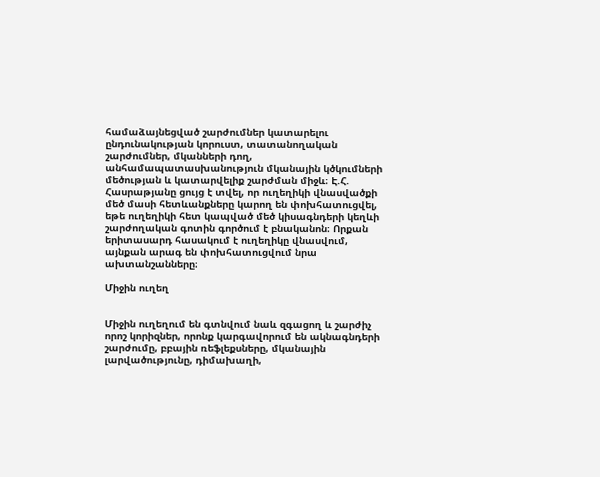համաձայնեցված շարժումներ կատարելու ընդունակության կորուստ, տատանողական շարժումներ, մկանների դող, անհամապատասխանություն մկանային կծկումների մեծության և կատարվելիք շարժման միջև։ Է.Հ. Հասրաթյանը ցույց է տվել, որ ուղեղիկի վնասվածքի մեծ մասի հետևանքները կարող են փոխհատուցվել, եթե ուղեղիկի հետ կապված մեծ կիսագնդերի կեղևի շարժողական գոտին գործում է բնականոն։ Որքան երիտասարդ հասակում է ուղեղիկը վնասվում, այնքան արագ են փոխհատուցվում նրա ախտանշանները։

Միջին ուղեղ


Միջին ուղեղում են գտնվում նաև զգացող և շարժիչ որոշ կորիզներ, որոնք կարգավորում են ակնագնդերի շարժումը, բբային ռեֆլեքսները, մկանային լարվածությունը, դիմախաղի,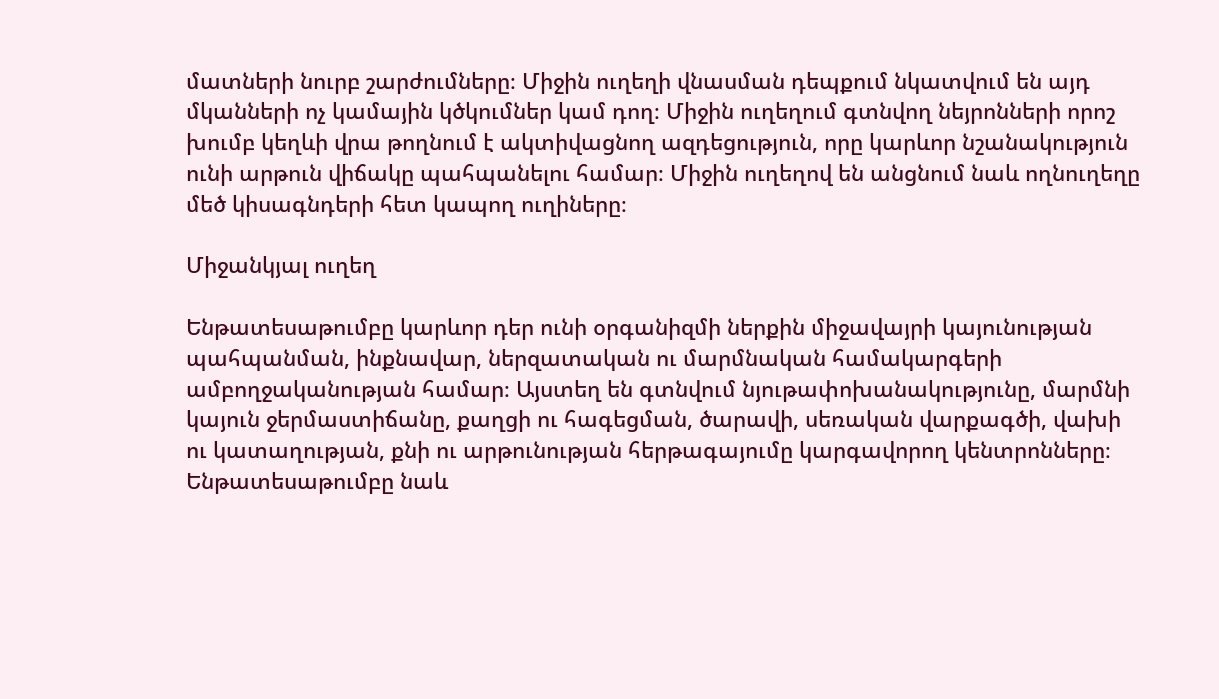մատների նուրբ շարժումները։ Միջին ուղեղի վնասման դեպքում նկատվում են այդ մկանների ոչ կամային կծկումներ կամ դող։ Միջին ուղեղում գտնվող նեյրոնների որոշ խումբ կեղևի վրա թողնում է ակտիվացնող ազդեցություն, որը կարևոր նշանակություն ունի արթուն վիճակը պահպանելու համար։ Միջին ուղեղով են անցնում նաև ողնուղեղը մեծ կիսագնդերի հետ կապող ուղիները։

Միջանկյալ ուղեղ

Ենթատեսաթումբը կարևոր դեր ունի օրգանիզմի ներքին միջավայրի կայունության պահպանման, ինքնավար, ներզատական ու մարմնական համակարգերի ամբողջականության համար։ Այստեղ են գտնվում նյութափոխանակությունը, մարմնի կայուն ջերմաստիճանը, քաղցի ու հագեցման, ծարավի, սեռական վարքագծի, վախի ու կատաղության, քնի ու արթունության հերթագայումը կարգավորող կենտրոնները։ Ենթատեսաթումբը նաև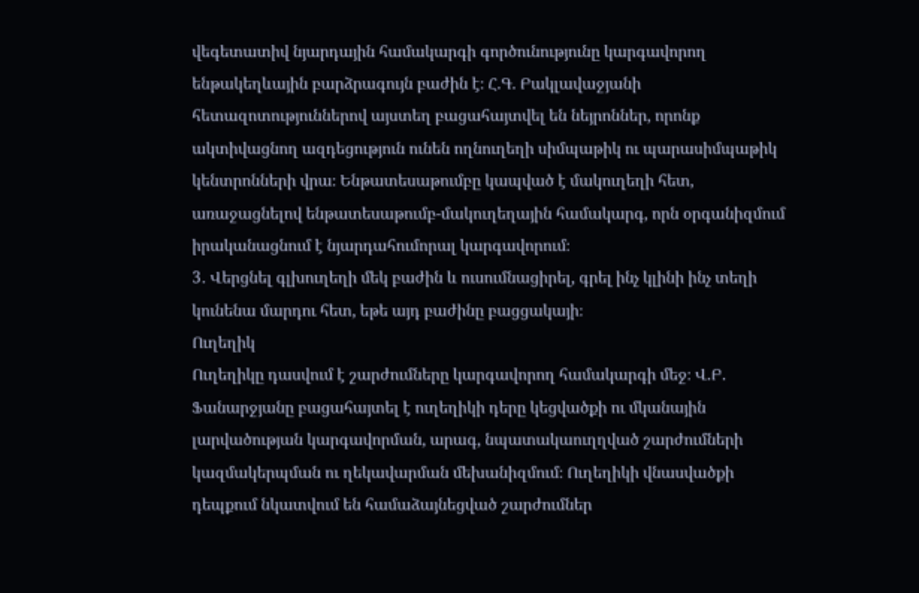վեգետատիվ նյարդային համակարգի գործունությունը կարգավորող ենթակեղևային բարձրագույն բաժին է։ Հ.Գ. Բակլավաջյանի հետազոտություններով այստեղ բացահայտվել են նեյրոններ, որոնք ակտիվացնող ազդեցություն ունեն ողնուղեղի սիմպաթիկ ու պարասիմպաթիկ կենտրոնների վրա։ Ենթատեսաթումբը կապված է մակուղեղի հետ, առաջացնելով ենթատեսաթումբ-մակուղեղային համակարգ, որն օրգանիզմում իրականացնում է նյարդահումորալ կարգավորում։
3․ Վերցնել գլխուղեղի մեկ բաժին և ուսումնացիրել, գրել ինչ կլինի ինչ տեղի կունենա մարդու հետ, եթե այդ բաժինը բացցակայի։
Ուղեղիկ
Ուղեղիկը դասվում է շարժումները կարգավորող համակարգի մեջ։ Վ.Բ. Ֆանարջյանը բացահայտել է ուղեղիկի դերը կեցվածքի ու մկանային լարվածության կարգավորման, արագ, նպատակաուղղված շարժումների կազմակերպման ու ղեկավարման մեխանիզմում։ Ուղեղիկի վնասվածքի դեպքում նկատվում են համաձայնեցված շարժումներ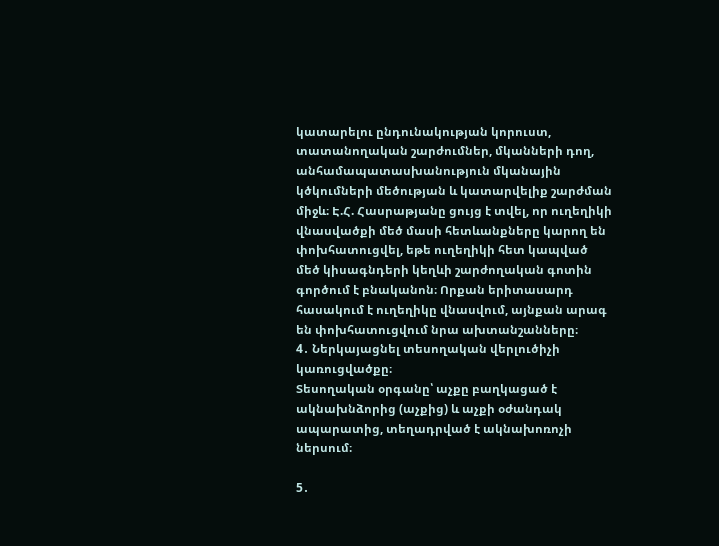կատարելու ընդունակության կորուստ, տատանողական շարժումներ, մկանների դող, անհամապատասխանություն մկանային կծկումների մեծության և կատարվելիք շարժման միջև։ Է.Հ. Հասրաթյանը ցույց է տվել, որ ուղեղիկի վնասվածքի մեծ մասի հետևանքները կարող են փոխհատուցվել, եթե ուղեղիկի հետ կապված մեծ կիսագնդերի կեղևի շարժողական գոտին գործում է բնականոն։ Որքան երիտասարդ հասակում է ուղեղիկը վնասվում, այնքան արագ են փոխհատուցվում նրա ախտանշանները։
4․ Ներկայացնել տեսողական վերլուծիչի կառուցվածքը։
Տեսողական օրգանը՝ աչքը բաղկացած է ակնախնձորից (աչքից) և աչքի օժանդակ ապարատից, տեղադրված է ակնախոռոչի ներսում։

5․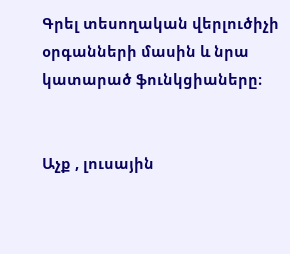Գրել տեսողական վերլուծիչի օրգանների մասին և նրա կատարած ֆունկցիաները։


Աչք , լուսային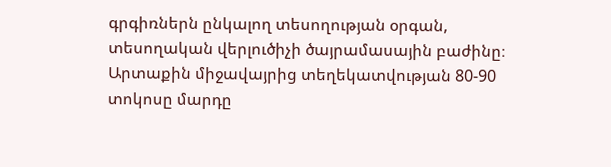գրգիռներն ընկալող տեսողության օրգան, տեսողական վերլուծիչի ծայրամասային բաժինը։ Արտաքին միջավայրից տեղեկատվության 80-90 տոկոսը մարդը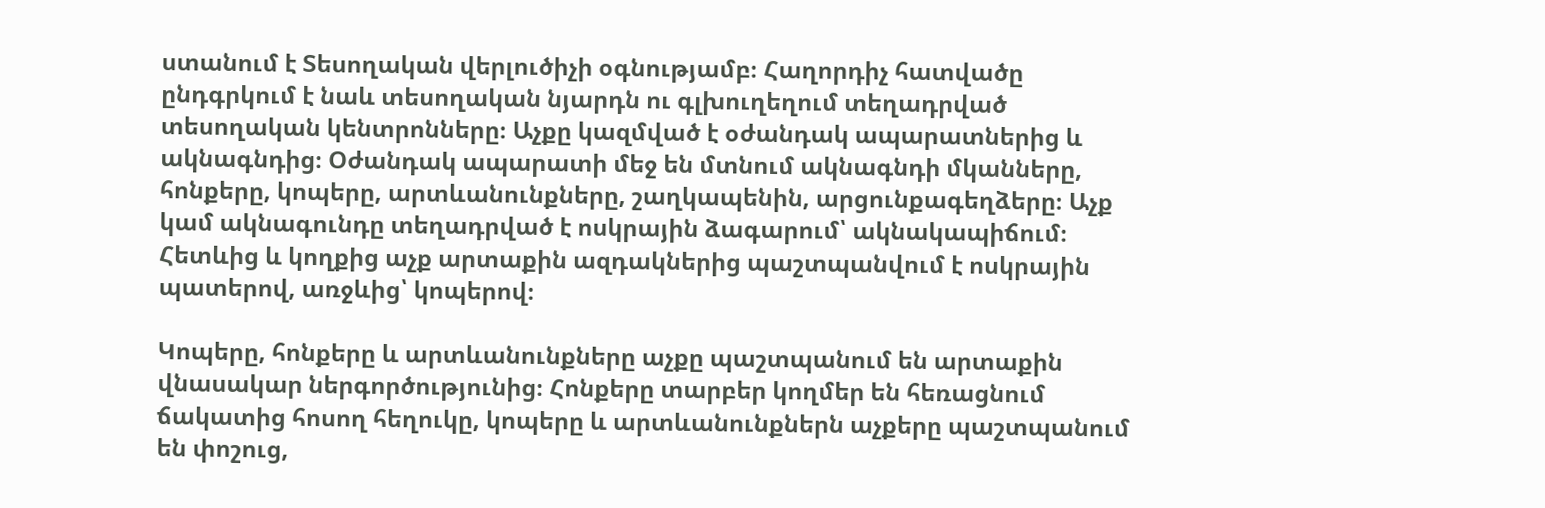ստանում է Տեսողական վերլուծիչի օգնությամբ։ Հաղորդիչ հատվածը ընդգրկում է նաև տեսողական նյարդն ու գլխուղեղում տեղադրված տեսողական կենտրոնները։ Աչքը կազմված է օժանդակ ապարատներից և ակնագնդից։ Օժանդակ ապարատի մեջ են մտնում ակնագնդի մկանները, հոնքերը, կոպերը, արտևանունքները, շաղկապենին, արցունքագեղձերը։ Աչք կամ ակնագունդը տեղադրված է ոսկրային ձագարում՝ ակնակապիճում։ Հետևից և կողքից աչք արտաքին ազդակներից պաշտպանվում է ոսկրային պատերով, առջևից՝ կոպերով։

Կոպերը, հոնքերը և արտևանունքները աչքը պաշտպանում են արտաքին վնասակար ներգործությունից։ Հոնքերը տարբեր կողմեր են հեռացնում ճակատից հոսող հեղուկը, կոպերը և արտևանունքներն աչքերը պաշտպանում են փոշուց,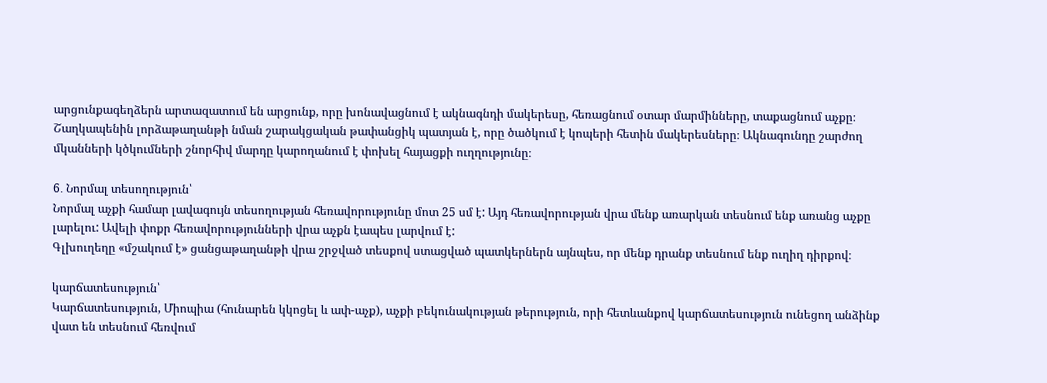արցունքագեղձերն արտազատում են արցունք, որը խոնավացնում է ակնագնդի մակերեսը, հեռացնում օտար մարմինները, տաքացնում աչքը։ Շաղկապենին լորձաթաղանթի նման շարակցական թափանցիկ պատյան է, որը ծածկում է կոպերի հետին մակերեսները։ Ակնագունդը շարժող մկանների կծկումների շնորհիվ մարդը կարողանում է փոխել հայացքի ուղղությունը։

6․ Նորմալ տեսողություն՝
Նորմալ աչքի համար լավագույն տեսողության հեռավորությունը մոտ 25 սմ է: Այդ հեռավորության վրա մենք առարկան տեսնում ենք առանց աչքը լարելու: Ավելի փոքր հեռավորությունների վրա աչքն էապես լարվում է:
Գլխուղեղը «մշակում է» ցանցաթաղանթի վրա շրջված տեսքով ստացված պատկերներն այնպես, որ մենք դրանք տեսնում ենք ուղիղ դիրքով։

կարճատեսություն՝
Կարճատեսություն, Միոպիա (հունարեն կկոցել և ափ-աչք), աչքի բեկունակության թերություն, որի հետևանքով կարճատեսություն ունեցող անձինք վատ են տեսնում հեռվում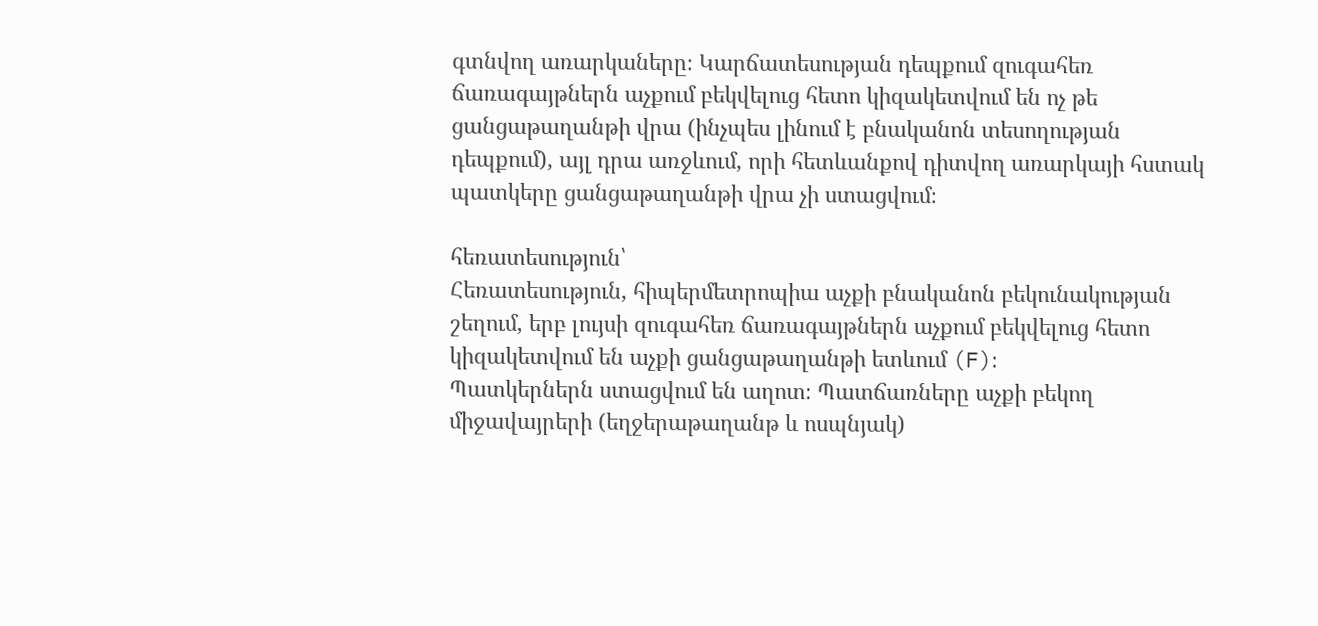գտնվող առարկաները։ Կարճատեսության դեպքում զուգահեռ ճառագայթներն աչքում բեկվելուց հետո կիզակետվում են ոչ թե ցանցաթաղանթի վրա (ինչպես լինում է բնականոն տեսողության դեպքում), այլ դրա առջևում, որի հետևանքով դիտվող առարկայի հստակ պատկերը ցանցաթաղանթի վրա չի ստացվում։

հեռատեսություն՝
Հեռատեսություն, հիպերմետրոպիա աչքի բնականոն բեկունակության շեղում, երբ լույսի զուգահեռ ճառագայթներն աչքում բեկվելուց հետո կիզակետվում են աչքի ցանցաթաղանթի ետևում (F)։
Պատկերներն ստացվում են աղոտ։ Պատճառները աչքի բեկող միջավայրերի (եղջերաթաղանթ և ոսպնյակ)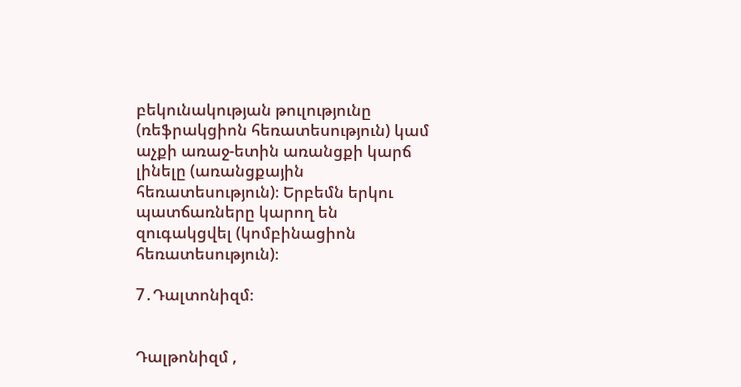բեկունակության թուլությունը (ռեֆրակցիոն հեռատեսություն) կամ աչքի առաջ-ետին առանցքի կարճ լինելը (առանցքային հեռատեսություն)։ Երբեմն երկու պատճառները կարող են զուգակցվել (կոմբինացիոն հեռատեսություն)։

7․Դալտոնիզմ։


Դալթոնիզմ ,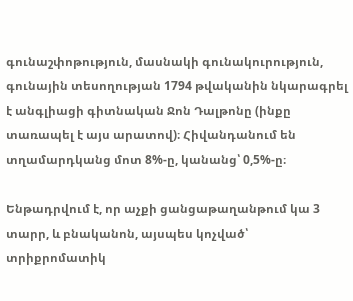գունաշփոթություն, մասնակի գունակուրություն, գունային տեսողության 1794 թվականին նկարագրել է անգլիացի գիտնական Ջոն Դալթոնը (ինքը տառապել է այս արատով)։ Հիվանդանում են տղամարդկանց մոտ 8%-ը, կանանց՝ 0,5%-ը։

Ենթադրվում է, որ աչքի ցանցաթաղանթում կա 3 տարր, և բնականոն, այսպես կոչված՝ տրիքրոմատիկ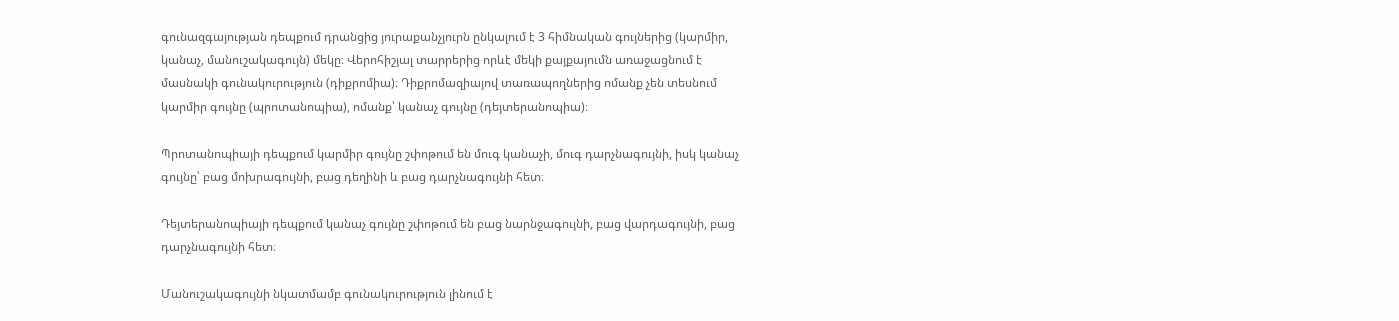գունազգայության դեպքում դրանցից յուրաքանչյուրն ընկալում է 3 հիմնական գույներից (կարմիր, կանաչ, մանուշակագույն) մեկը։ Վերոհիշյալ տարրերից որևէ մեկի քայքայումն առաջացնում է մասնակի գունակուրություն (դիքրոմիա)։ Դիքրոմազիայով տառապողներից ոմանք չեն տեսնում կարմիր գույնը (պրոտանոպիա), ոմանք՝ կանաչ գույնը (դեյտերանոպիա)։

Պրոտանոպիայի դեպքում կարմիր գույնը շփոթում են մուգ կանաչի, մուգ դարչնագույնի, իսկ կանաչ գույնը՝ բաց մոխրագույնի, բաց դեղինի և բաց դարչնագույնի հետ։

Դեյտերանոպիայի դեպքում կանաչ գույնը շփոթում են բաց նարնջագույնի, բաց վարդագույնի, բաց դարչնագույնի հետ։

Մանուշակագույնի նկատմամբ գունակուրություն լինում է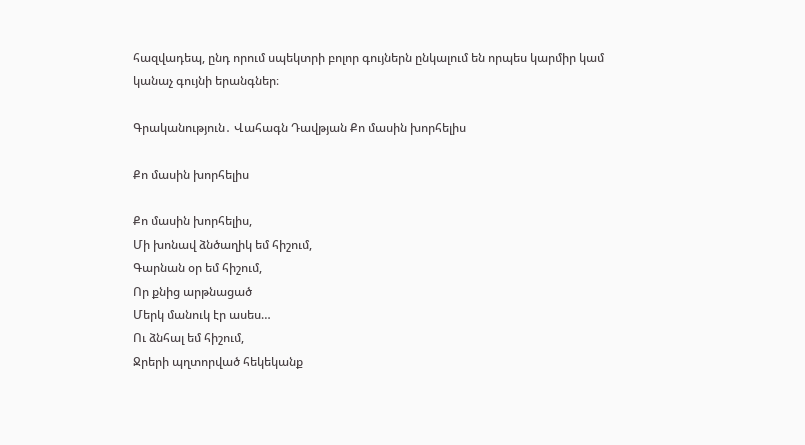հազվադեպ, ընդ որում սպեկտրի բոլոր գույներն ընկալում են որպես կարմիր կամ կանաչ գույնի երանգներ։

Գրականություն․ Վահագն Դավթյան Քո մասին խորհելիս

Քո մասին խորհելիս

Քո մասին խորհելիս,
Մի խոնավ ձնծաղիկ եմ հիշում,
Գարնան օր եմ հիշում,
Որ քնից արթնացած
Մերկ մանուկ էր ասես…
Ու ձնհալ եմ հիշում,
Ջրերի պղտորված հեկեկանք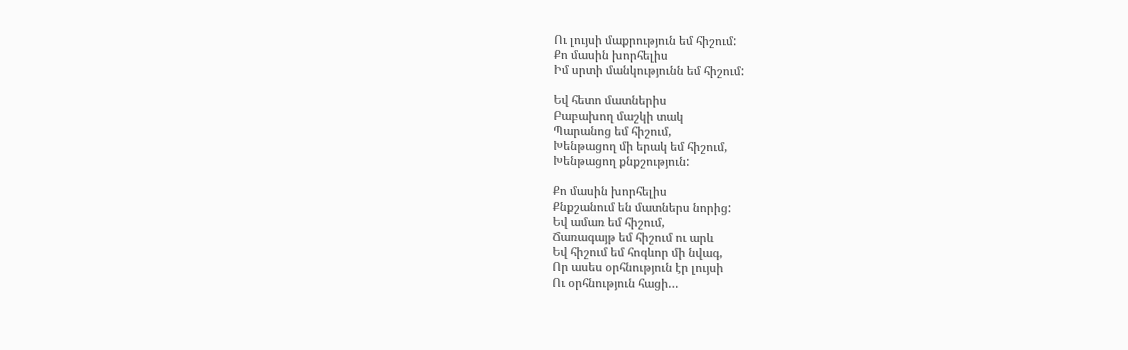Ու լույսի մաքրություն եմ հիշում:
Քո մասին խորհելիս
Իմ սրտի մանկությունն եմ հիշում:

Եվ հետո մատներիս
Բաբախող մաշկի տակ
Պարանոց եմ հիշում,
Խենթացող մի երակ եմ հիշում,
Խենթացող քնքշություն:

Քո մասին խորհելիս
Քնքշանում են մատներս նորից:
Եվ ամառ եմ հիշում,
Ճառագայթ եմ հիշում ու արև
Եվ հիշում եմ հոգևոր մի նվագ,
Որ ասես օրհնություն էր լույսի
Ու օրհնություն հացի…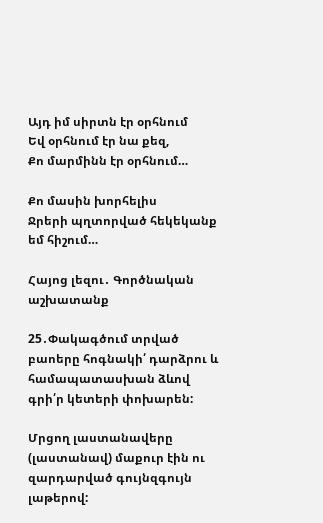Այդ իմ սիրտն էր օրհնում
Եվ օրհնում էր նա քեզ,
Քո մարմինն էր օրհնում…

Քո մասին խորհելիս
Ջրերի պղտորված հեկեկանք եմ հիշում…

Հայոց լեզու․ Գործնական աշխատանք

25․Փակագծում տրված բաոերը հոգնակի՛ դարձրու և համապատասխան ձևով գրի՛ր կետերի փոխարեն:

Մրցող լաստանավերը (լաստանավ) մաքուր էին ու զարդարված գույնզգույն լաթերով: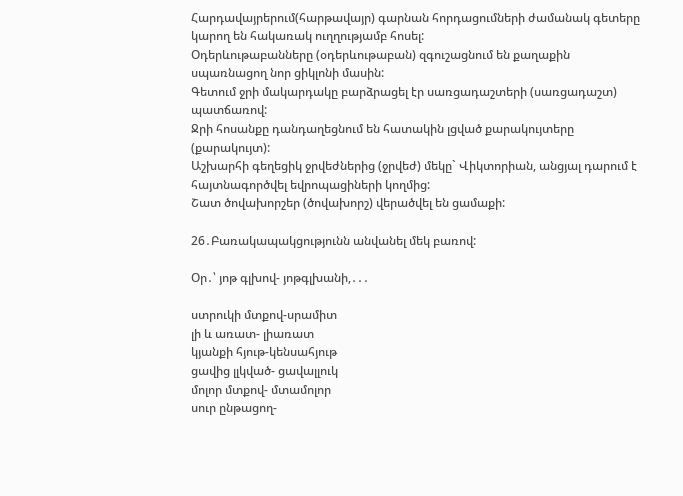Հարդավայրերում(հարթավայր) գարնան հորդացումների ժամանակ գետերը կարող են հակառակ ուղղությամբ հոսել:
Օդերևութաբանները (օդերևութաբան) զգուշացնում են քաղաքին սպառնացող նոր ցիկլոնի մասին:
Գետում ջրի մակարդակը բարձրացել էր սառցադաշտերի (սառցադաշտ) պատճառով:
Ջրի հոսանքը դանդաղեցնում են հատակին լցված քարակույտերը (քարակույտ):
Աշխարհի գեղեցիկ ջրվեժներից (ջրվեժ) մեկը` Վիկտորիան, անցյալ դարում է հայտնագործվել եվրոպացիների կողմից:
Շատ ծովախորշեր (ծովախորշ) վերածվել են ցամաքի:

26․Բառակապակցությունն անվանել մեկ բառով:

Օր․՝ յոթ գլխով- յոթգլխանի,․․․

ստրուկի մտքով-սրամիտ
լի և առատ- լիառատ
կյանքի հյութ-կենսահյութ
ցավից լլկված- ցավալլուկ
մոլոր մտքով- մտամոլոր
սուր ընթացող-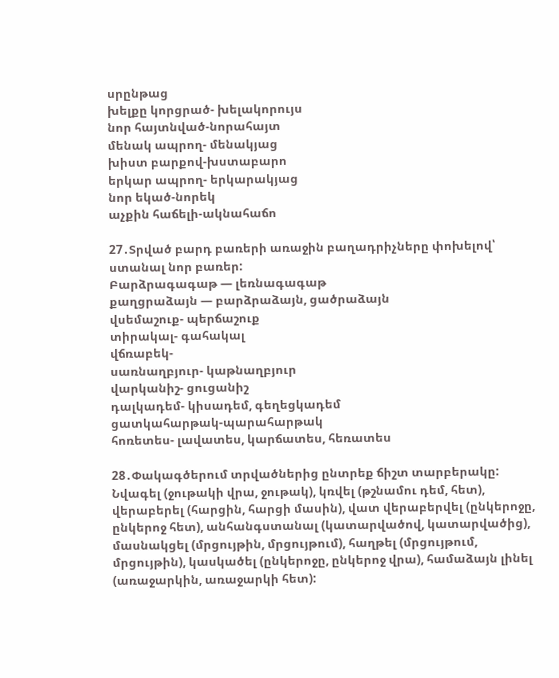սրընթաց
խելքը կորցրած- խելակորույս
նոր հայտնված-նորահայտ
մենակ ապրող- մենակյաց
խիստ բարքով-խստաբարո
երկար ապրող- երկարակյաց
նոր եկած-նորեկ
աչքին հաճելի-ակնահաճո

27․Տրված բարդ բառերի առաջին բաղադրիչները փոխելով՝ ստանալ նոր բառեր:
Բարձրագագաթ — լեռնագագաթ
քաղցրաձայն — բարձրաձայն, ցածրաձայն
վսեմաշուք- պերճաշուք
տիրակալ- գահակալ
վճռաբեկ-
սառնաղբյուր- կաթնաղբյուր
վարկանիշ- ցուցանիշ
դալկադեմ- կիսադեմ, գեղեցկադեմ
ցատկահարթակ-պարահարթակ
հոռետես- լավատես, կարճատես, հեռատես

28․Փակագծերում տրվածներից ընտրեք ճիշտ տարբերակը:
Նվագել (ջութակի վրա, ջութակ), կռվել (թշնամու դեմ, հետ), վերաբերել (հարցին, հարցի մասին), վատ վերաբերվել (ընկերոջը, ընկերոջ հետ), անհանգստանալ (կատարվածով, կատարվածից), մասնակցել (մրցույթին, մրցույթում), հաղթել (մրցույթում, մրցույթին), կասկածել (ընկերոջը, ընկերոջ վրա), համաձայն լինել (առաջարկին, առաջարկի հետ):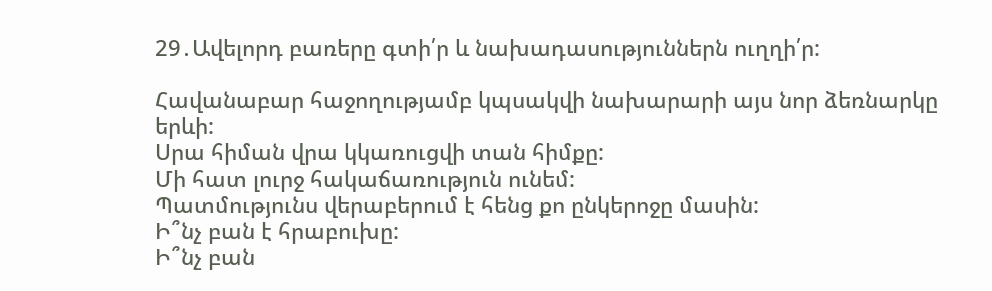29․Ավելորդ բառերը գտի՛ր և նախադասություններն ուղղի՛ր:

Հավանաբար հաջողությամբ կպսակվի նախարարի այս նոր ձեռնարկը երևի:
Սրա հիման վրա կկառուցվի տան հիմքը:
Մի հատ լուրջ հակաճառություն ունեմ:
Պատմությունս վերաբերում է հենց քո ընկերոջը մասին:
Ի՞նչ բան է հրաբուխը:
Ի՞նչ բան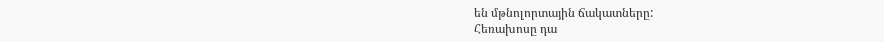են մթնոլորտային ճակատները:
Հեռախոսը դա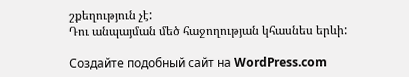շքեղություն չէ:
Դու անպայման մեծ հաջողության կհասնես երևի:

Создайте подобный сайт на WordPress.com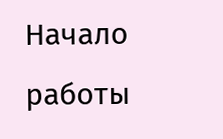Начало работы